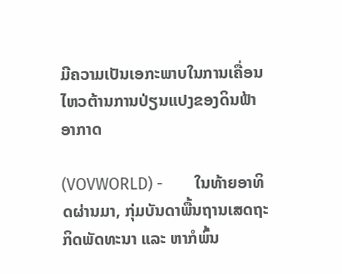ມີຄວາມເປັນເອກະພາບໃນການເຄື່ອນໄຫວຕ້ານການປ່ຽນແປງຂອງດິນຟ້າອາກາດ

(VOVWORLD) -        ໃນທ້າຍອາທິດຜ່ານມາ, ກຸ່ມບັນດາພື້ນຖານເສດຖະກິດພັດທະນາ ແລະ ຫາກໍພົ້ນ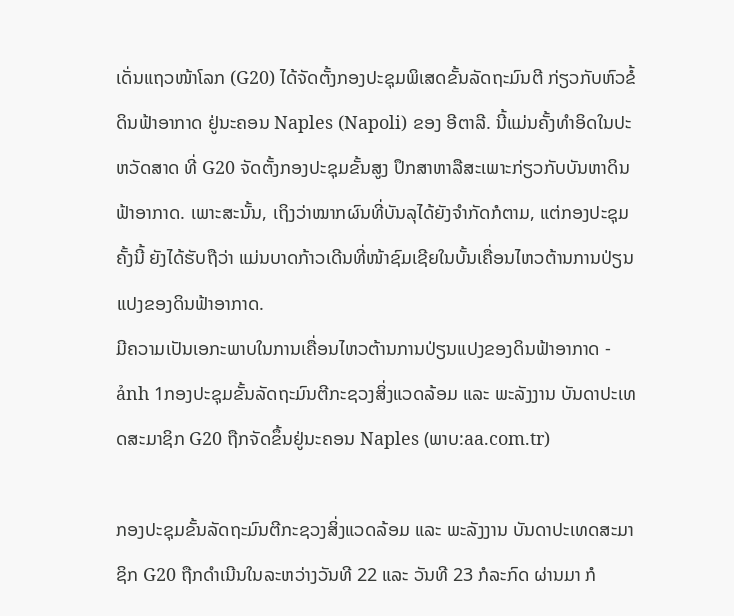ເດັ່ນແຖວໜ້າໂລກ (G20) ໄດ້ຈັດຕັ້ງກອງປະຊຸມພິເສດຂັ້ນລັດຖະມົນຕີ ກ່ຽວກັບຫົວຂໍ້ ດິນຟ້າອາກາດ ຢູ່ນະຄອນ Naples (Napoli) ຂອງ ອີຕາລີ. ນີ້ແມ່ນຄັ້ງທຳອິດໃນປະຫວັດສາດ ທີ່ G20 ຈັດຕັ້ງກອງປະຊຸມຂັ້ນສູງ ປຶກສາຫາລືສະເພາະກ່ຽວກັບບັນຫາດິນຟ້າອາກາດ. ເພາະສະນັ້ນ, ເຖິງວ່າໝາກຜົນທີ່ບັນລຸໄດ້ຍັງຈຳກັດກໍຕາມ, ແຕ່ກອງປະຊຸມຄັ້ງນີ້ ຍັງໄດ້ຮັບຖືວ່າ ແມ່ນບາດກ້າວເດີນທີ່ໜ້າຊົມເຊີຍໃນບັ້ນເຄື່ອນໄຫວຕ້ານການປ່ຽນແປງຂອງດິນຟ້າອາກາດ.
ມີຄວາມເປັນເອກະພາບໃນການເຄື່ອນໄຫວຕ້ານການປ່ຽນແປງຂອງດິນຟ້າອາກາດ - ảnh 1ກອງປະຊຸມຂັ້ນລັດຖະມົນຕີກະຊວງສິ່ງແວດລ້ອມ ແລະ ພະລັງງານ ບັນດາປະເທດສະມາຊິກ G20 ຖືກຈັດຂຶ້ນຢູ່ນະຄອນ Naples (ພາບ:aa.com.tr)

ກອງປະຊຸມຂັ້ນລັດຖະມົນຕີກະຊວງສິ່ງແວດລ້ອມ ແລະ ພະລັງງານ ບັນດາປະເທດສະມາຊິກ G20 ຖືກດຳເນີນໃນລະຫວ່າງວັນທີ 22 ແລະ ວັນທີ 23 ກໍລະກົດ ຜ່ານມາ ກໍ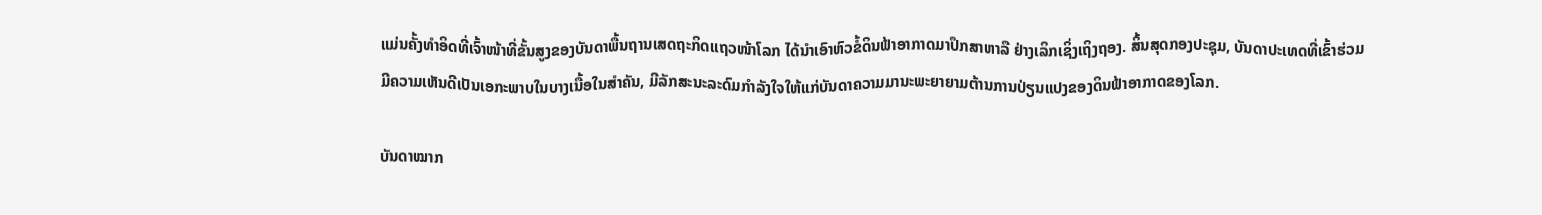ແມ່ນຄັ້ງທຳອິດທີ່ເຈົ້າໜ້າທີ່ຂັ້ນສູງຂອງບັນດາພື້ນຖານເສດຖະກິດແຖວໜ້າໂລກ ໄດ້ນຳເອົາຫົວຂໍ້ດິນຟ້າອາກາດມາປຶກສາຫາລື ຢ່າງເລິກເຊິ່ງເຖິງຖອງ. ສິ້ນສຸດກອງປະຊຸມ, ບັນດາປະເທດທີ່ເຂົ້າຮ່ວມມີຄວາມເຫັນດີເປັນເອກະພາບໃນບາງເນື້ອໃນສຳຄັນ, ມີລັກສະນະລະດົມກຳລັງໃຈໃຫ້ແກ່ບັນດາຄວາມມານະພະຍາຍາມຕ້ານການປ່ຽນແປງຂອງດິນຟ້າອາກາດຂອງໂລກ.

ບັນດາໝາກ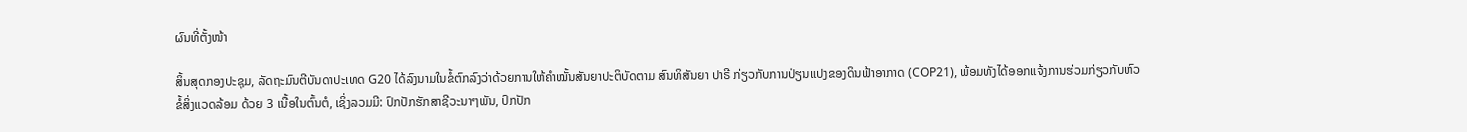ຜົນທີ່ຕັ້ງໜ້າ

ສິ້ນສຸດກອງປະຊຸມ, ລັດຖະມົນຕີບັນດາປະເທດ G20 ໄດ້ລົງນາມໃນຂໍ້ຕົກລົງວ່າດ້ວຍການໃຫ້ຄຳໝັ້ນສັນຍາປະຕິບັດຕາມ ສົນທິສັນຍາ ປາຣີ ກ່ຽວກັບການປ່ຽນແປງຂອງດິນຟ້າອາກາດ (COP21), ພ້ອມທັງໄດ້ອອກແຈ້ງການຮ່ວມກ່ຽວກັບຫົວຂໍ້ສິ່ງແວດລ້ອມ ດ້ວຍ 3 ເນື້ອໃນຕົ້ນຕໍ, ເຊິ່ງລວມມີ: ປົກປັກຮັກສາຊີວະນາໆພັນ, ປົກປັກ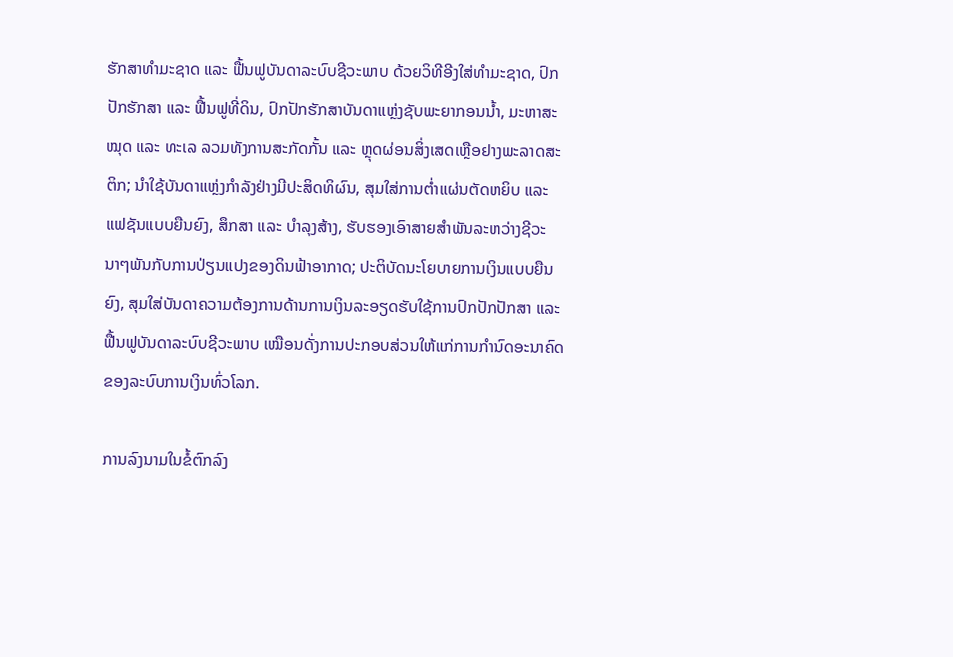ຮັກສາທຳມະຊາດ ແລະ ຟື້ນຟູບັນດາລະບົບຊີວະພາບ ດ້ວຍວິທີອີງໃສ່ທຳມະຊາດ, ປົກປັກຮັກສາ ແລະ ຟື້ນຟູທີ່ດິນ, ປົກປັກຮັກສາບັນດາແຫຼ່ງຊັບພະຍາກອນນ້ຳ, ມະຫາສະໝຸດ ແລະ ທະເລ ລວມທັງການສະກັດກັ້ນ ແລະ ຫຼຸດຜ່ອນສິ່ງເສດເຫຼືອຢາງພະລາດສະຕິກ; ນຳໃຊ້ບັນດາແຫຼ່ງກຳລັງຢ່າງມີປະສິດທິຜົນ, ສຸມໃສ່ການຕ່ຳແຜ່ນຕັດຫຍິບ ແລະ ແຟຊັນແບບຍືນຍົງ, ສຶກສາ ແລະ ບຳລຸງສ້າງ, ຮັບຮອງເອົາສາຍສຳພັນລະຫວ່າງຊີວະນາໆພັນກັບການປ່ຽນແປງຂອງດິນຟ້າອາກາດ; ປະຕິບັດນະໂຍບາຍການເງິນແບບຍືນຍົງ, ສຸມໃສ່ບັນດາຄວາມຕ້ອງການດ້ານການເງິນລະອຽດຮັບໃຊ້ການປົກປັກປັກສາ ແລະ ຟື້ນຟູບັນດາລະບົບຊີວະພາບ ເໝືອນດັ່ງການປະກອບສ່ວນໃຫ້ແກ່ການກຳນົດອະນາຄົດ ຂອງລະບົບການເງິນທົ່ວໂລກ.

ການລົງນາມໃນຂໍ້ຕົກລົງ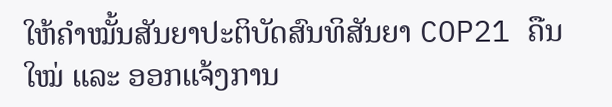ໃຫ້ຄຳໝັ້ນສັນຍາປະຕິບັດສົນທິສັນຍາ COP21 ຄືນໃໝ່ ແລະ ອອກແຈ້ງການ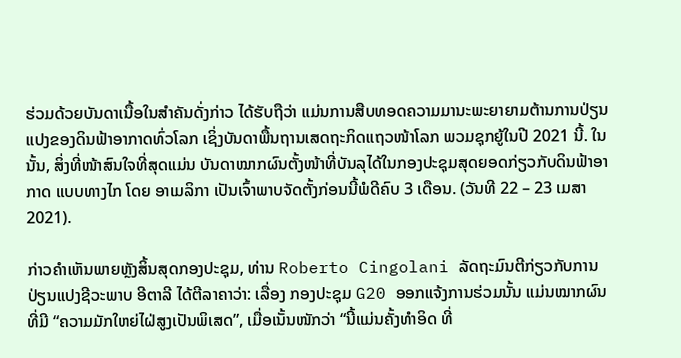ຮ່ວມດ້ວຍບັນດາເນື້ອໃນສຳຄັນດັ່ງກ່າວ ໄດ້ຮັບຖືວ່າ ແມ່ນການສືບທອດຄວາມມານະພະຍາຍາມຕ້ານການປ່ຽນແປງຂອງດິນຟ້າອາກາດທົ່ວໂລກ ເຊິ່ງບັນດາພື້ນຖານເສດຖະກິດແຖວໜ້າໂລກ ພວມຊຸກຍູ້ໃນປີ 2021 ນີ້. ໃນນັ້ນ, ສິ່ງທີ່ໜ້າສົນໃຈທີ່ສຸດແມ່ນ ບັນດາໝາກຜົນຕັ້ງໜ້າທີ່ບັນລຸໄດ້ໃນກອງປະຊຸມສຸດຍອດກ່ຽວກັບດິນຟ້າອາກາດ ແບບທາງໄກ ໂດຍ ອາເມລິກາ ເປັນເຈົ້າພາບຈັດຕັ້ງກ່ອນນີ້ພໍດີຄົບ 3 ເດືອນ. (ວັນທີ 22 – 23 ເມສາ 2021).

ກ່າວຄຳເຫັນພາຍຫຼັງສິ້ນສຸດກອງປະຊຸມ, ທ່ານ Roberto Cingolani ລັດຖະມົນຕີກ່ຽວກັບການປ່ຽນແປງຊີວະພາບ ອີຕາລີ ໄດ້ຕີລາຄາວ່າ: ເລື່ອງ ກອງປະຊຸມ G20 ອອກແຈ້ງການຮ່ວມນັ້ນ ແມ່ນໝາກຜົນທີ່ມີ “ຄວາມມັກໃຫຍ່ໄຝ່ສູງເປັນພິເສດ”, ເມື່ອເນັ້ນໜັກວ່າ “ນີ້ແມ່ນຄັ້ງທຳອິດ ທີ່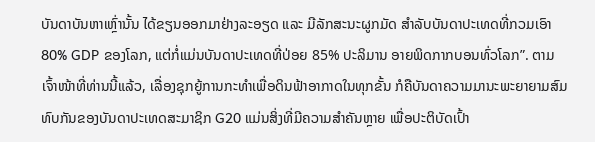ບັນດາບັນຫາເຫຼົ່ານັ້ນ ໄດ້ຂຽນອອກມາຢ່າງລະອຽດ ແລະ ມີລັກສະນະຜູກມັດ ສຳລັບບັນດາປະເທດທີ່ກວມເອົາ 80% GDP ຂອງໂລກ, ແຕ່ກໍ່ແມ່ນບັນດາປະເທດທີ່ປ່ອຍ 85% ປະລິມານ ອາຍພິດກາກບອນທົ່ວໂລກ”. ຕາມເຈົ້າໜ້າທີ່ທ່ານນີ້ແລ້ວ, ເລື່ອງຊຸກຍູ້ການກະທຳເພື່ອດິນຟ້າອາກາດໃນທຸກຂັ້ນ ກໍຄືບັນດາຄວາມມານະພະຍາຍາມສົມທົບກັນຂອງບັນດາປະເທດສະມາຊິກ G20 ແມ່ນສິ່ງທີ່ມີຄວາມສຳຄັນຫຼາຍ ເພື່ອປະຕິບັດເປົ້າ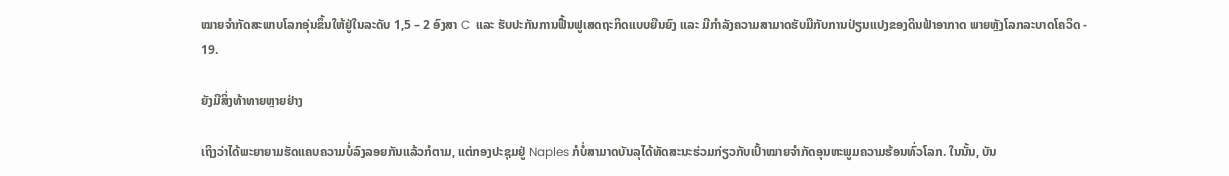ໝາຍຈຳກັດສະພາບໂລກອຸ່ນຂຶ້ນໃຫ້ຢູ່ໃນລະດັບ 1,5 – 2 ອົງສາ C  ແລະ ຮັບປະກັນການຟື້ນຟູເສດຖະກິດແບບຍືນຍົງ ແລະ ມີກຳລັງຄວາມສາມາດຮັບມືກັບການປ່ຽນແປງຂອງດິນຟ້າອາກາດ ພາຍຫຼັງໂລກລະບາດໂຄວິດ - 19.

ຍັງມີສິ່ງທ້າທາຍຫຼາຍຢ່າງ

ເຖິງວ່າໄດ້ພະຍາຍາມຮັດແຄບຄວາມບໍ່ລົງລອຍກັນແລ້ວກໍຕາມ, ແຕ່ກອງປະຊຸມຢູ່ Naples ກໍບໍ່ສາມາດບັນລຸໄດ້ທັດສະນະຮ່ວມກ່ຽວກັບເປົ້າໝາຍຈຳກັດອຸນຫະພູມຄວາມຮ້ອນທົ່ວໂລກ. ໃນນັ້ນ, ບັນ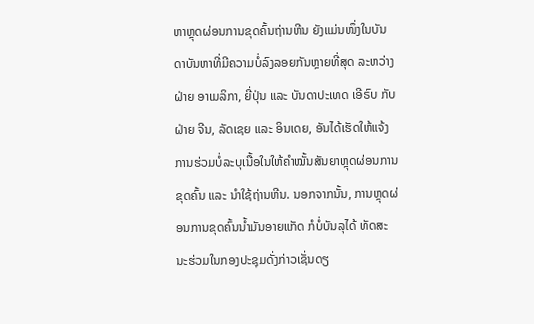ຫາຫຼຸດຜ່ອນການຂຸດຄົ້ນຖ່ານຫີນ ຍັງແມ່ນໜຶ່ງໃນບັນດາບັນຫາທີ່ມີຄວາມບໍ່ລົງລອຍກັນຫຼາຍທີ່ສຸດ ລະຫວ່າງຝ່າຍ ອາເມລິກາ, ຍີ່ປຸ່ນ ແລະ ບັນດາປະເທດ ເອີຣົບ ກັບຝ່າຍ ຈີນ, ລັດເຊຍ ແລະ ອິນເດຍ, ອັນໄດ້ເຮັດໃຫ້ແຈ້ງການຮ່ວມບໍ່ລະບຸເນື້ອໃນໃຫ້ຄຳໝັ້ນສັນຍາຫຼຸດຜ່ອນການຂຸດຄົ້ນ ແລະ ນຳໃຊ້ຖ່ານຫີນ. ນອກຈາກນັ້ນ, ການຫຼຸດຜ່ອນການຂຸດຄົ້ນນ້ຳມັນອາຍແກັດ ກໍບໍ່ບັນລຸໄດ້ ທັດສະນະຮ່ວມໃນກອງປະຊຸມດັ່ງກ່າວເຊັ່ນດຽ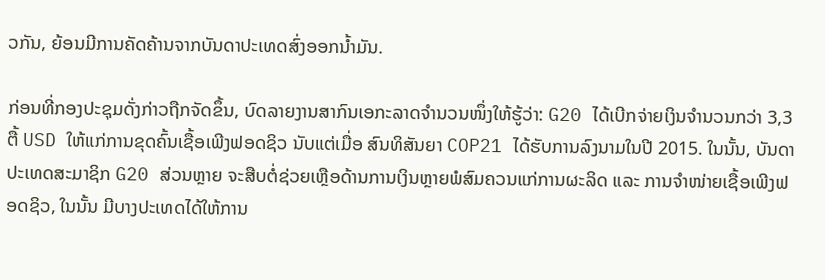ວກັນ, ຍ້ອນມີການຄັດຄ້ານຈາກບັນດາປະເທດສົ່ງອອກນ້ຳມັນ.

ກ່ອນທີ່ກອງປະຊຸມດັ່ງກ່າວຖືກຈັດຂຶ້ນ, ບົດລາຍງານສາກົນເອກະລາດຈຳນວນໜຶ່ງໃຫ້ຮູ້ວ່າ: G20 ໄດ້ເບີກຈ່າຍເງິນຈຳນວນກວ່າ 3,3 ຕື້ USD ໃຫ້ແກ່ການຂຸດຄົ້ນເຊື້ອເພີງຟອດຊິວ ນັບແຕ່ເມື່ອ ສົນທິສັນຍາ COP21 ໄດ້ຮັບການລົງນາມໃນປີ 2015. ໃນນັ້ນ, ບັນດາປະເທດສະມາຊິກ G20 ສ່ວນຫຼາຍ ຈະສືບຕໍ່ຊ່ວຍເຫຼືອດ້ານການເງິນຫຼາຍພໍສົມຄວນແກ່ການຜະລິດ ແລະ ການຈຳໜ່າຍເຊື້ອເພີງຟອດຊິວ, ໃນນັ້ນ ມີບາງປະເທດໄດ້ໃຫ້ການ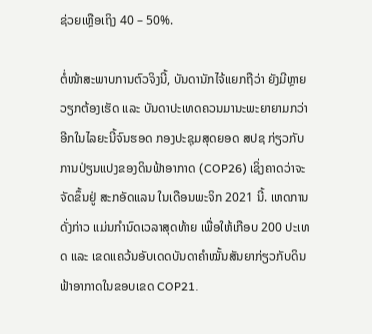ຊ່ວຍເຫຼືອເຖິງ 40 – 50%.

ຕໍ່ໜ້າສະພາບການຕົວຈິງນີ້, ບັນດານັກໄຈ້ແຍກຖືວ່າ ຍັງມີຫຼາຍວຽກຕ້ອງເຮັດ ແລະ ບັນດາປະເທດຄວນມານະພະຍາຍາມກວ່າອີກໃນໄລຍະນີ້ຈົນຮອດ ກອງປະຊຸມສຸດຍອດ ສປຊ ກ່ຽວກັບການປ່ຽນແປງຂອງດິນຟ້າອາກາດ (COP26) ເຊິ່ງຄາດວ່າຈະຈັດຂຶ້ນຢູ່ ສະກອັດແລນ ໃນເດືອນພະຈິກ 2021 ນີ້. ເຫດການດັ່ງກ່າວ ແມ່ນກຳນົດເວລາສຸດທ້າຍ ເພື່ອໃຫ້ເກືອບ 200 ປະເທດ ແລະ ເຂດແຄວ້ນອັບເດດບັນດາຄຳໝັ້ນສັນຍາກ່ຽວກັບດິນຟ້າອາກາດໃນຂອບເຂດ COP21.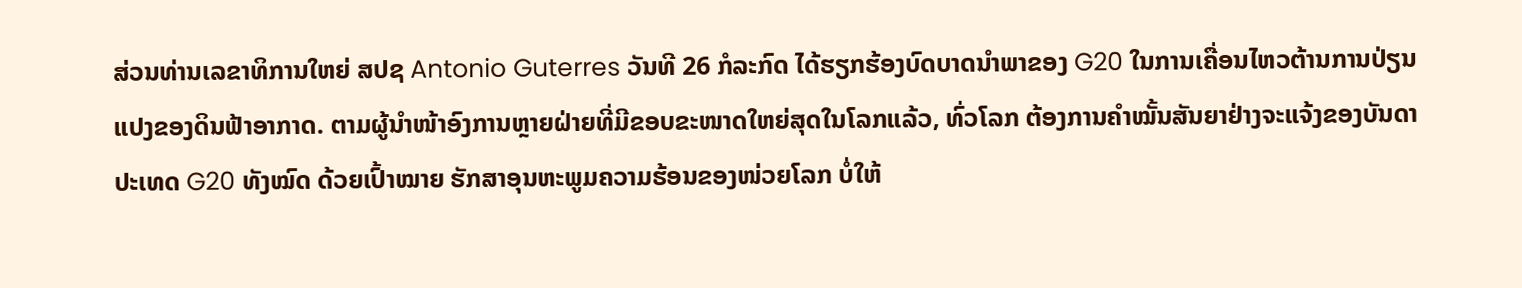ສ່ວນທ່ານເລຂາທິການໃຫຍ່ ສປຊ Antonio Guterres ວັນທີ 26 ກໍລະກົດ ໄດ້ຮຽກຮ້ອງບົດບາດນຳພາຂອງ G20 ໃນການເຄື່ອນໄຫວຕ້ານການປ່ຽນແປງຂອງດິນຟ້າອາກາດ. ຕາມຜູ້ນຳໜ້າອົງການຫຼາຍຝ່າຍທີ່ມີຂອບຂະໜາດໃຫຍ່ສຸດໃນໂລກແລ້ວ, ທົ່ວໂລກ ຕ້ອງການຄຳໝັ້ນສັນຍາຢ່າງຈະແຈ້ງຂອງບັນດາປະເທດ G20 ທັງໝົດ ດ້ວຍເປົ້າໝາຍ ຮັກສາອຸນຫະພູມຄວາມຮ້ອນຂອງໜ່ວຍໂລກ ບໍ່ໃຫ້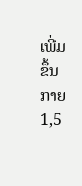ເພີ່ມຂຶ້ນກາຍ 1,5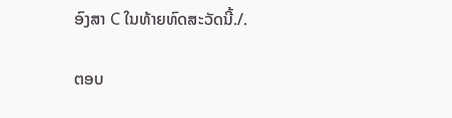ອົງສາ C ໃນທ້າຍທົດສະວັດນີ້./.

ຕອບ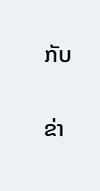ກັບ

ຂ່າ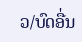ວ/ບົດອື່ນ